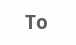Το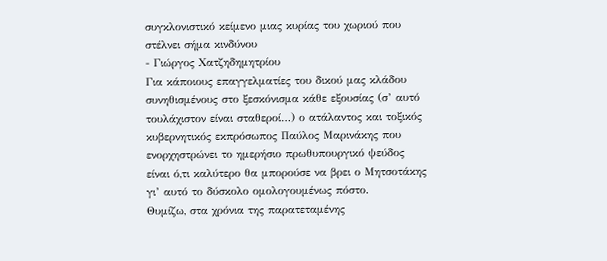συγκλονιστικό κείμενο μιας κυρίας του χωριού που στέλνει σήμα κινδύνου
- Γιώργος Χατζηδημητρίου
Για κάποιους επαγγελματίες του δικού μας κλάδου συνηθισμένους στο ξεσκόνισμα κάθε εξουσίας (σ’ αυτό τουλάχιστον είναι σταθεροί…) ο ατάλαντος και τοξικός κυβερνητικός εκπρόσωπος Παύλος Μαρινάκης που ενορχηστρώνει το ημερήσιο πρωθυπουργικό ψεύδος είναι ό,τι καλύτερο θα μπορούσε να βρει ο Μητσοτάκης γι’ αυτό το δύσκολο ομολογουμένως πόστο.
Θυμίζω, στα χρόνια της παρατεταμένης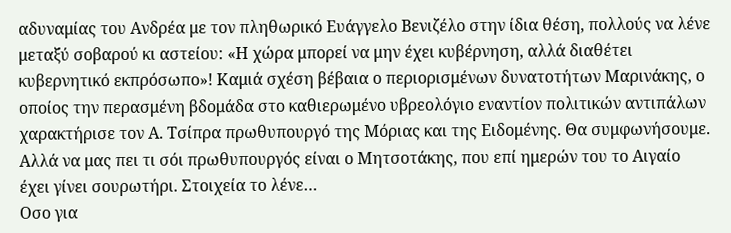αδυναμίας του Ανδρέα με τον πληθωρικό Ευάγγελο Βενιζέλο στην ίδια θέση, πολλούς να λένε μεταξύ σοβαρού κι αστείου: «Η χώρα μπορεί να μην έχει κυβέρνηση, αλλά διαθέτει κυβερνητικό εκπρόσωπο»! Καμιά σχέση βέβαια ο περιορισμένων δυνατοτήτων Μαρινάκης, ο οποίος την περασμένη βδομάδα στο καθιερωμένο υβρεολόγιο εναντίον πολιτικών αντιπάλων χαρακτήρισε τον Α. Τσίπρα πρωθυπουργό της Μόριας και της Ειδομένης. Θα συμφωνήσουμε. Αλλά να μας πει τι σόι πρωθυπουργός είναι ο Μητσοτάκης, που επί ημερών του το Αιγαίο έχει γίνει σουρωτήρι. Στοιχεία το λένε…
Οσο για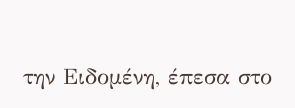την Ειδομένη, έπεσα στο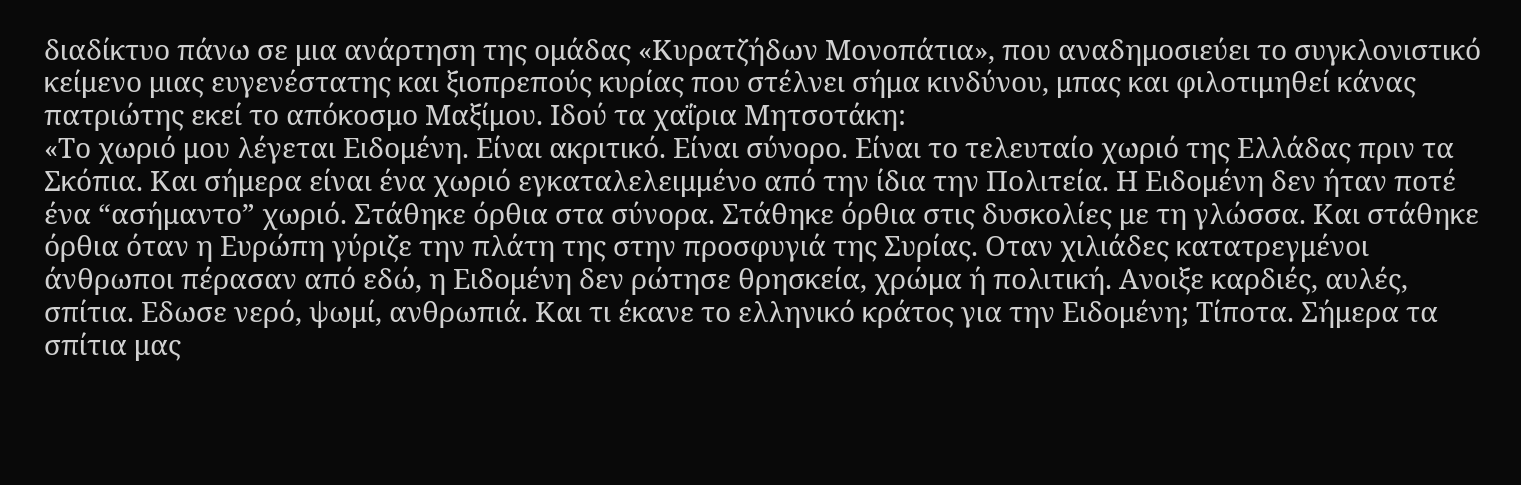διαδίκτυο πάνω σε μια ανάρτηση της ομάδας «Κυρατζήδων Μονοπάτια», που αναδημοσιεύει το συγκλονιστικό κείμενο μιας ευγενέστατης και ξιοπρεπούς κυρίας που στέλνει σήμα κινδύνου, μπας και φιλοτιμηθεί κάνας πατριώτης εκεί το απόκοσμο Μαξίμου. Ιδού τα χαΐρια Μητσοτάκη:
«Το χωριό μου λέγεται Ειδομένη. Είναι ακριτικό. Είναι σύνορο. Είναι το τελευταίο χωριό της Ελλάδας πριν τα Σκόπια. Και σήμερα είναι ένα χωριό εγκαταλελειμμένο από την ίδια την Πολιτεία. Η Ειδομένη δεν ήταν ποτέ ένα “ασήμαντο” χωριό. Στάθηκε όρθια στα σύνορα. Στάθηκε όρθια στις δυσκολίες με τη γλώσσα. Και στάθηκε όρθια όταν η Ευρώπη γύριζε την πλάτη της στην προσφυγιά της Συρίας. Οταν χιλιάδες κατατρεγμένοι άνθρωποι πέρασαν από εδώ, η Ειδομένη δεν ρώτησε θρησκεία, χρώμα ή πολιτική. Ανοιξε καρδιές, αυλές, σπίτια. Εδωσε νερό, ψωμί, ανθρωπιά. Και τι έκανε το ελληνικό κράτος για την Ειδομένη; Τίποτα. Σήμερα τα σπίτια μας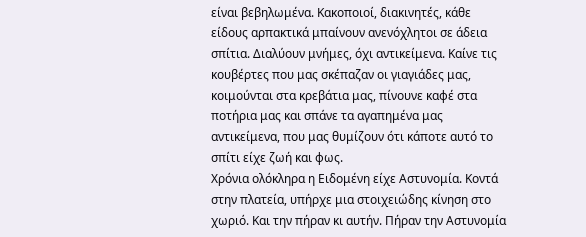είναι βεβηλωμένα. Κακοποιοί, διακινητές, κάθε είδους αρπακτικά μπαίνουν ανενόχλητοι σε άδεια σπίτια. Διαλύουν μνήμες, όχι αντικείμενα. Καίνε τις κουβέρτες που μας σκέπαζαν οι γιαγιάδες μας, κοιμούνται στα κρεβάτια μας, πίνουνε καφέ στα ποτήρια μας και σπάνε τα αγαπημένα μας αντικείμενα, που μας θυμίζουν ότι κάποτε αυτό το σπίτι είχε ζωή και φως.
Χρόνια ολόκληρα η Ειδομένη είχε Αστυνομία. Κοντά στην πλατεία, υπήρχε μια στοιχειώδης κίνηση στο χωριό. Και την πήραν κι αυτήν. Πήραν την Αστυνομία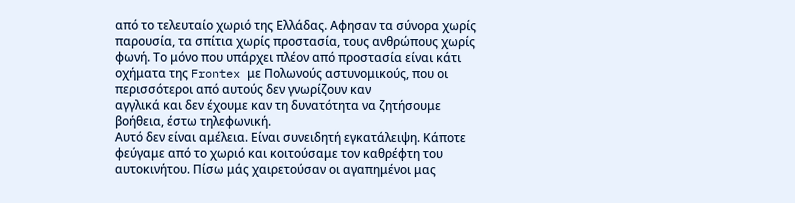από το τελευταίο χωριό της Ελλάδας. Αφησαν τα σύνορα χωρίς παρουσία, τα σπίτια χωρίς προστασία, τους ανθρώπους χωρίς φωνή. Το μόνο που υπάρχει πλέον από προστασία είναι κάτι οχήματα της Frontex με Πολωνούς αστυνομικούς, που οι περισσότεροι από αυτούς δεν γνωρίζουν καν
αγγλικά και δεν έχουμε καν τη δυνατότητα να ζητήσουμε βοήθεια, έστω τηλεφωνική.
Αυτό δεν είναι αμέλεια. Είναι συνειδητή εγκατάλειψη. Κάποτε φεύγαμε από το χωριό και κοιτούσαμε τον καθρέφτη του αυτοκινήτου. Πίσω μάς χαιρετούσαν οι αγαπημένοι μας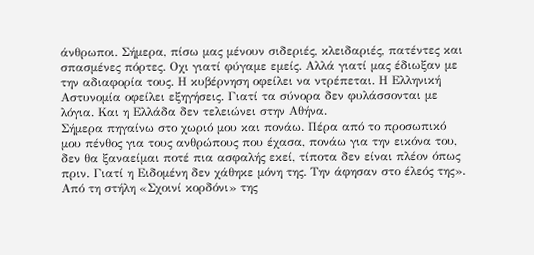άνθρωποι. Σήμερα, πίσω μας μένουν σιδεριές, κλειδαριές, πατέντες και σπασμένες πόρτες. Οχι γιατί φύγαμε εμείς. Αλλά γιατί μας έδιωξαν με την αδιαφορία τους. Η κυβέρνηση οφείλει να ντρέπεται. Η Ελληνική Αστυνομία οφείλει εξηγήσεις. Γιατί τα σύνορα δεν φυλάσσονται με λόγια. Και η Ελλάδα δεν τελειώνει στην Αθήνα.
Σήμερα πηγαίνω στο χωριό μου και πονάω. Πέρα από το προσωπικό μου πένθος για τους ανθρώπους που έχασα, πονάω για την εικόνα του, δεν θα ξαναείμαι ποτέ πια ασφαλής εκεί, τίποτα δεν είναι πλέον όπως πριν. Γιατί η Ειδομένη δεν χάθηκε μόνη της. Την άφησαν στο έλεός της».
Από τη στήλη «Σχοινί κορδόνι» της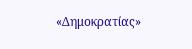«Δημοκρατίας»